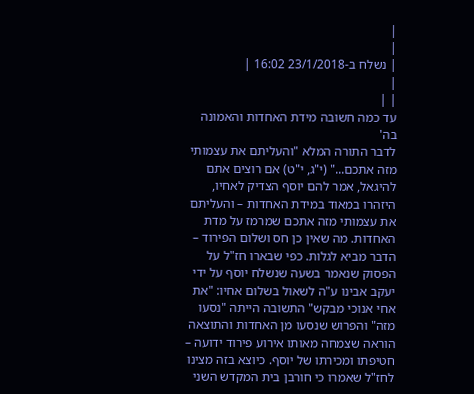|
|
| נשלח ב-23/1/2018 16:02 |
|
| |
עד כמה חשובה מידת האחדות והאמונה בה'
לדבר התורה המלא "והעליתם את עצמותי מזה אתכם..." (י"ג, י"ט) אם רוצים אתם להיגאל, אמר להם יוסף הצדיק לאחיו, היזהרו במאוד במידת האחדות – והעליתם את עצמותי מזה אתכם שמרמז על מדת האחדות. מה שאין כן חס ושלום הפירוד – הדבר מביא לגלות. כפי שבארו חז"ל על הפסוק שנאמר בשעה שנשלח יוסף על ידי יעקב אבינו ע"ה לשאול בשלום אחיו: "את אחי אנוכי מבקש" התשובה הייתה "נסעו מזה" והפרוש שנסעו מן האחדות והתוצאה הוראה שצמחה מאותו אירוע פירוד ידועה – חטיפתו ומכירתו של יוסף. כיוצא בזה מצינו לחז"ל שאמרו כי חורבן בית המקדש השני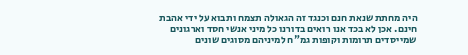היה מחתת שנאת חנם וכנגד זה הגאולה תצמח ותבוא על ידי אהבת חינם. אכן לא בכד אנו רואים בדורנו כל מיני אנשי חסד וארגונים שמייסדים תרומות וקופות גמ"ח למיניהם מסוגים שונים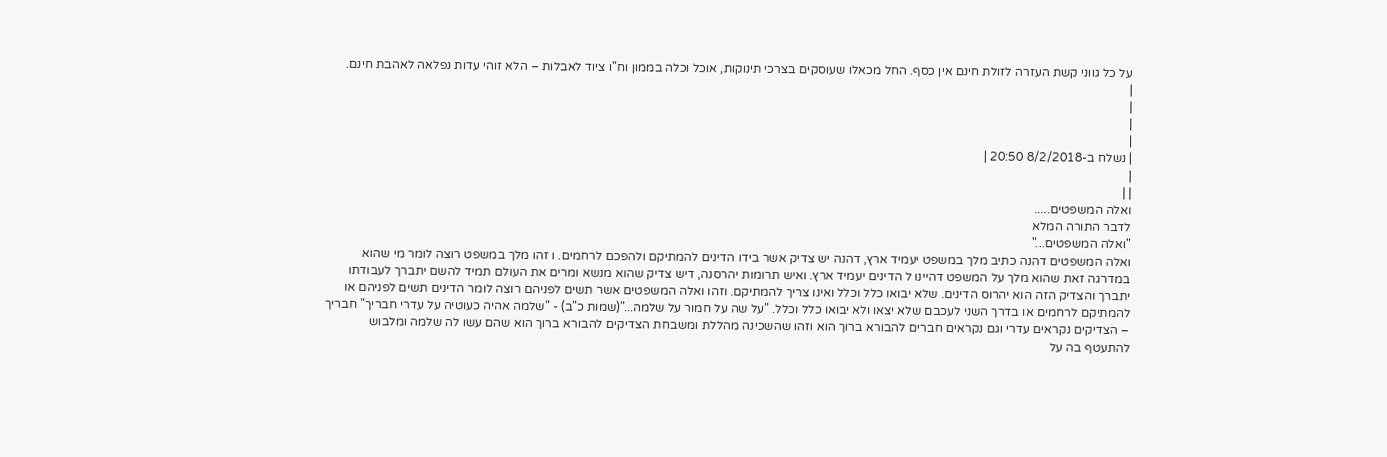על כל גווני קשת העזרה לזולת חינם אין כסף. החל מכאלו שעוסקים בצרכי תינוקות, אוכל וכלה בממון וח"ו ציוד לאבלות – הלא זוהי עדות נפלאה לאהבת חינם.
|
|
|
|
| נשלח ב-8/2/2018 20:50 |
|
| |
ואלה המשפטים.....
לדבר התורה המלא
"ואלה המשפטים..."
ואלה המשפטים דהנה כתיב מלך במשפט יעמיד ארץ, דהנה יש צדיק אשר בידו הדינים להמתיקם ולהפכם לרחמים. ו זהו מלך במשפט רוצה לומר מי שהוא במדרגה זאת שהוא מלך על המשפט דהיינו ל הדינים יעמיד ארץ. ואיש תרומות יהרסנה, דיש צדיק שהוא מנשא ומרים את העולם תמיד להשם יתברך לעבודתו יתברך והצדיק הזה הוא יהרוס הדינים. שלא יבואו כלל וכלל ואינו צריך להמתיקם. וזהו ואלה המשפטים אשר תשים לפניהם רוצה לומר הדינים תשים לפניהם או להמתיקם לרחמים או בדרך השני לעכבם שלא יצאו ולא יבואו כלל וכלל. "על שה על חמור על שלמה..."(שמות כ"ב) - "שלמה אהיה כעוטיה על עדרי חבריך" חבריך – הצדיקים נקראים עדרי וגם נקראים חברים להבורא ברוך הוא וזהו שהשכינה מהללת ומשבחת הצדיקים להבורא ברוך הוא שהם עשו לה שלמה ומלבוש להתעטף בה על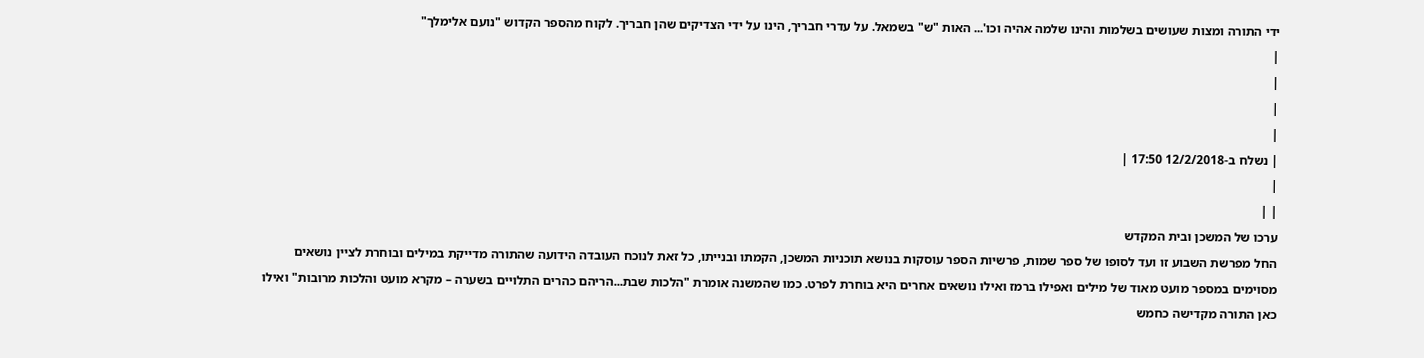ידי התורה ומצות שעושים בשלמות והינו שלמה אהיה וכו'... האות "ש" בשמאל. על עדרי חבריך, הינו על ידי הצדיקים שהן חבריך. לקוח מהספר הקדוש "נועם אלימלך"
|
|
|
|
| נשלח ב-12/2/2018 17:50 |
|
| |
ערכו של המשכן ובית המקדש
החל מפרשת השבוע זו ועד לסופו של ספר שמות, פרשיות הספר עוסקות בנושא תוכניות המשכן, הקמתו ובנייתו, כל זאת לנוכח העובדה הידועה שהתורה מדייקת במילים ובוחרת לציין נושאים מסוימים במספר מועט מאוד של מילים ואפילו ברמז ואילו נושאים אחרים היא בוחרת לפרט. כמו שהמשנה אומרת "הלכות שבת...הריהם כהרים התלויים בשערה – מקרא מועט והלכות מרובות" ואילו כאן התורה מקדישה כחמש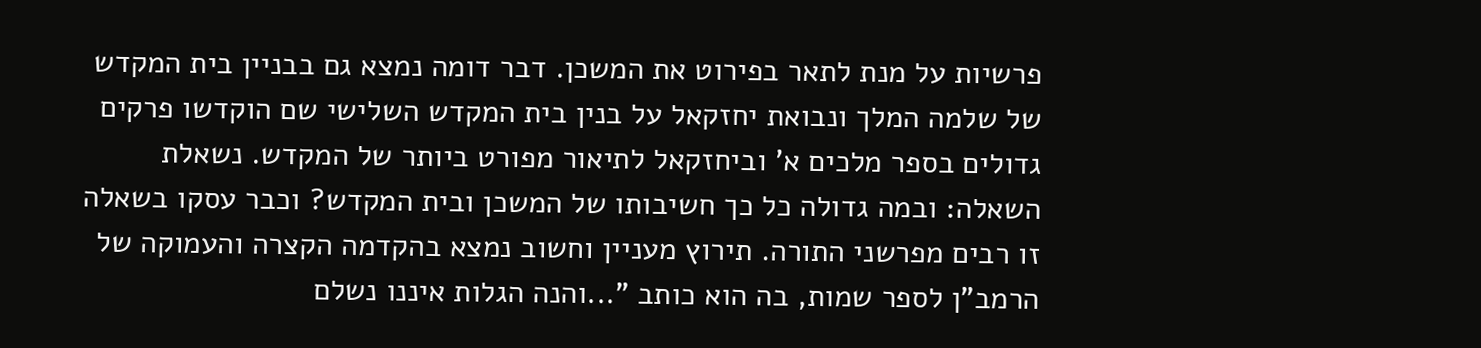פרשיות על מנת לתאר בפירוט את המשכן. דבר דומה נמצא גם בבניין בית המקדש של שלמה המלך ונבואת יחזקאל על בנין בית המקדש השלישי שם הוקדשו פרקים גדולים בספר מלכים א' וביחזקאל לתיאור מפורט ביותר של המקדש. נשאלת השאלה: ובמה גדולה כל כך חשיבותו של המשכן ובית המקדש? וכבר עסקו בשאלה זו רבים מפרשני התורה. תירוץ מעניין וחשוב נמצא בהקדמה הקצרה והעמוקה של הרמב"ן לספר שמות, בה הוא כותב "...והנה הגלות איננו נשלם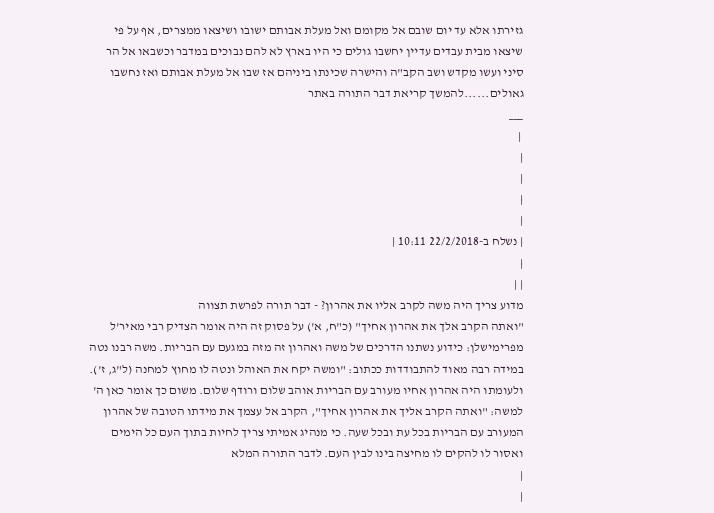גזירתו אלא עד יום שובם אל מקומם ואל מעלת אבותם ישובו ושיצאו ממצרים, אף על פי שיצאו מבית עבדים עדיין יחשבו גולים כי היו בארץ לא להם נבוכים במדבר וכשבאו אל הר סיני ועשו מקדש ושב הקב"ה והישרה שכינתו ביניהם אז שבו אל מעלת אבותם ואז נחשבו גאולים......להמשך קריאת דבר התורה באתר
___
 |
|
|
|
|
| נשלח ב-22/2/2018 10:11 |
|
| |
מדוע צריך היה משה לקרב אליו את אהרון? - דבר תורה לפרשת תצווה
"ואתה הקרב אלך את אהרון אחיך" (כ"ח, א') על פסוק זה היה אומר הצדיק רבי מאיר'ל מפרימישלן: כידוע נשתנו הדרכים של משה ואהרון זה מזה במגעם עם הבריות. משה רבנו נטה במידה רבה מאוד להתבודדות ככתוב: "ומשה יקח את האוהל ונטה לו מחוץ למחנה (ל"ג, ז'). ולעומתו היה אהרון אחיו מעורב עם הבריות אוהב שלום ורודף שלום. משום כך אומר כאן ה' למשה: "ואתה הקרב אליך את אהרון אחיך", הקרב אל עצמך את מידתו הטובה של אהרון המעורב עם הבריות בכל עת ובכל שעה. כי מנהיג אמיתי צריך לחיות בתוך העם כל הימים ואסור לו להקים לו מחיצה בינו לבין העם. לדבר התורה המלא
|
|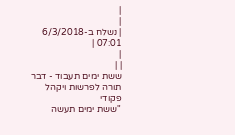|
|
| נשלח ב-6/3/2018 07:01 |
|
| |
ששת ימים תעבוד - דבר תורה לפרשות ויקהל פקודי
"ששת ימים תעשה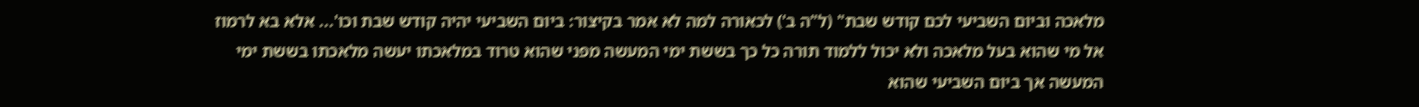מלאכה וביום השביעי לכם קודש שבת" (ל"ה ב') לכאורה למה לא אמר בקיצור: ביום השביעי יהיה קודש שבת וכו'... אלא בא לרמוז אל מי שהוא בעל מלאכה ולא יכול ללמוד תורה כל כך בששת ימי המעשה מפני שהוא טרוד במלאכתו יעשה מלאכתו בששת ימי המעשה אך ביום השביעי שהוא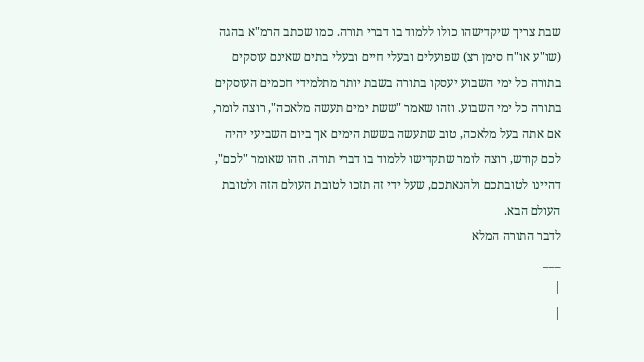שבת צריך שיקדישהו כולו ללמוד בו דברי תורה. כמו שכתב הרמ"א בהגה (שו"ע או"ח סימן רצ) שפועלים ובעלי חיים ובעלי בתים שאינם עוסקים בתורה כל ימי השבוע יעסקו בתורה בשבת יותר מתלמידי חכמים העוסקים בתורה כל ימי השבוע. וזהו שאמר "ששת ימים תעשה מלאכה", רוצה לומר, אם אתה בעל מלאכה, טוב שתעשה בששת הימים אך ביום השביעי יהיה לכם קודש, רוצה לומר שתקדישו ללמוד בו דברי תורה. וזהו שאומר "לכם", דהיינו לטובתכם ולהנאתכם, שעל ידי זה תזכו לטובת העולם הזה ולטובת העולם הבא.
לדבר התורה המלא
___
|
|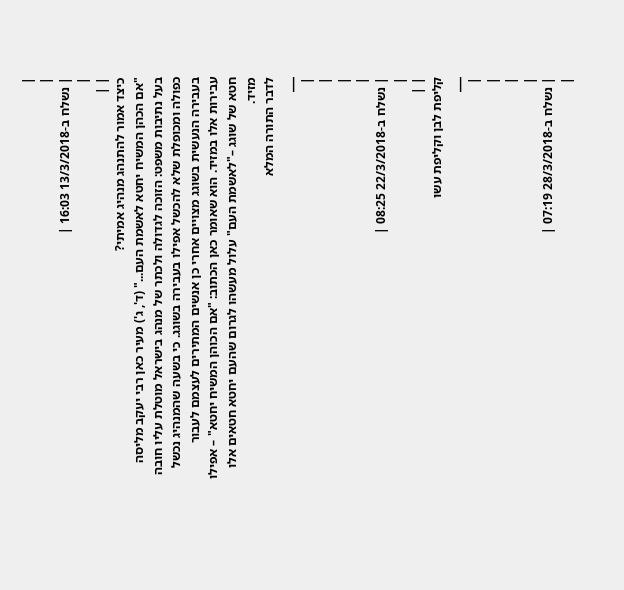|
|
| נשלח ב-13/3/2018 16:03 |
|
| |
כיצד אמור להתנהג מנהיג אמיתי?
"אם הכהן המשיח יחטא לאשמת העם..." (ד', ג') מעיר כאן רבי יעקב מליסה בעל נתיבות משפט: הזוכה לגדולה ולכתר של מנהג בישראל מוטלת עליו חובה כפולה ומכופלת שלא להכשל אפילו בעבירה בשוגג. כי בשעה שהמנהיג נכשל בעבירה הנעשית בשוגג מצויים אחרי כן אנשים המתירים לעצמם לעבור עבירות אלו במזיד. הוא שאומר כאן הכתוב: "אם הכוהן המשיח יחטא" – אפילו חטא של שוגג –"לאשמת העם" עלול מעשהו לגרום שהעם יחטא חטאים אלו מזיד.
לדבר התורה המלא
___
|
|
|
|
| נשלח ב-22/3/2018 08:25 |
|
| |
קליפת לבן וקליפת עשו
___
|
|
|
|
| נשלח ב-28/3/2018 07:19 |
|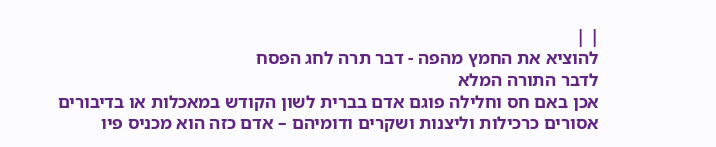| |
להוציא את החמץ מהפה - דבר תרה לחג הפסח
לדבר התורה המלא
אכן באם חס וחלילה פוגם אדם בברית לשון הקודש במאכלות או בדיבורים אסורים כרכילות וליצנות ושקרים ודומיהם – אדם כזה הוא מכניס פיו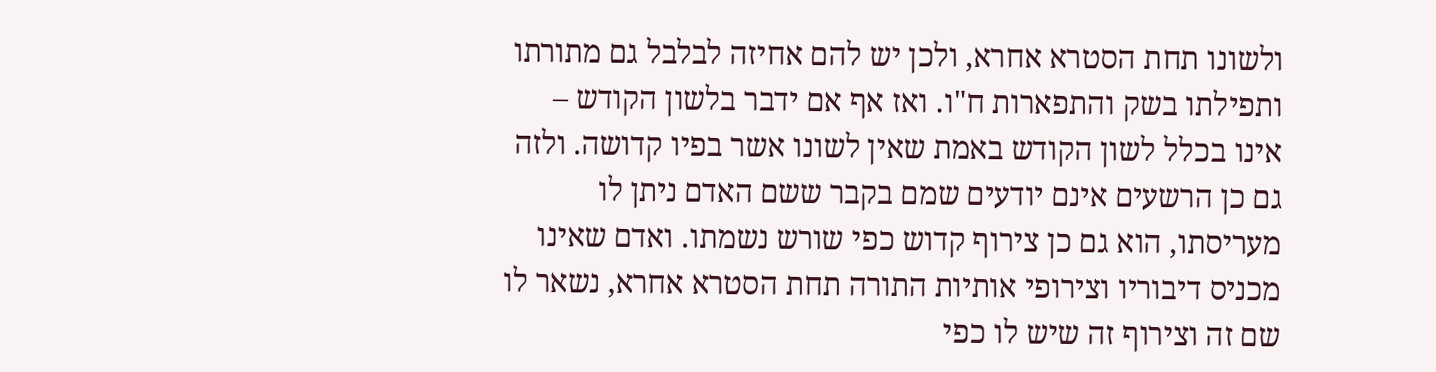ולשונו תחת הסטרא אחרא, ולכן יש להם אחיזה לבלבל גם מתורתו ותפילתו בשק והתפארות ח"ו. ואז אף אם ידבר בלשון הקודש – אינו בכלל לשון הקודש באמת שאין לשונו אשר בפיו קדושה. ולזה גם כן הרשעים אינם יודעים שמם בקבר ששם האדם ניתן לו מעריסתו, הוא גם כן צירוף קדוש כפי שורש נשמתו. ואדם שאינו מכניס דיבוריו וצירופי אותיות התורה תחת הסטרא אחרא, נשאר לו שם זה וצירוף זה שיש לו כפי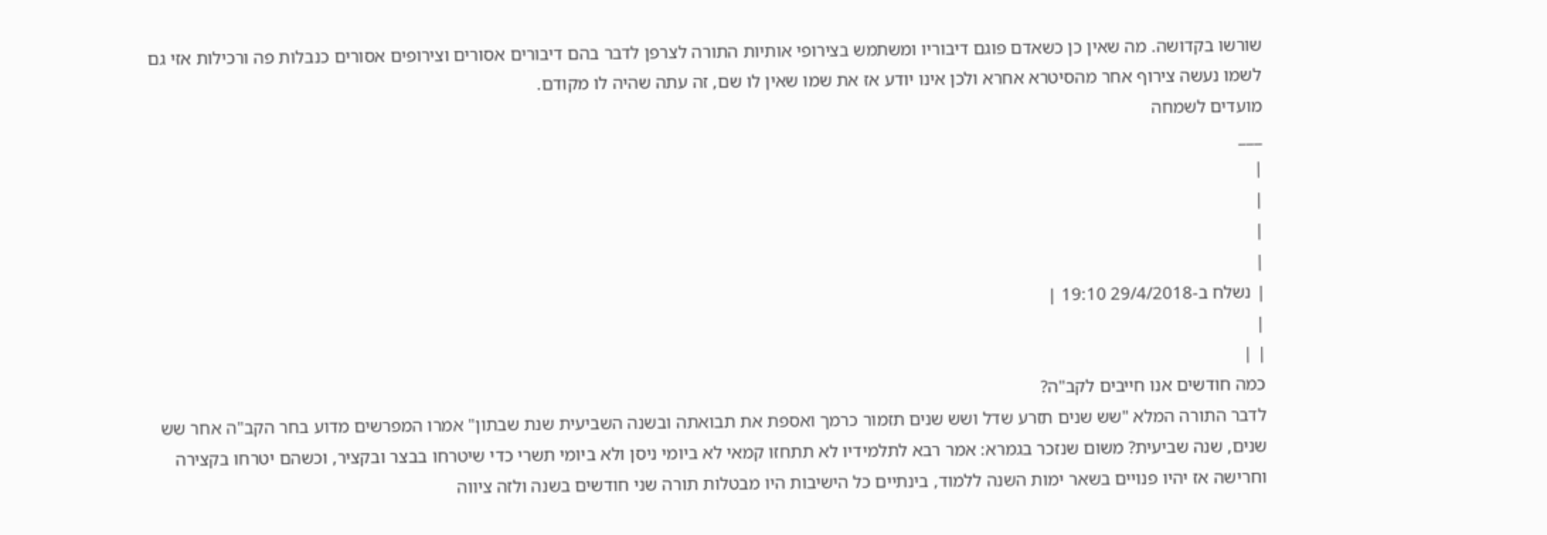שורשו בקדושה. מה שאין כן כשאדם פוגם דיבוריו ומשתמש בצירופי אותיות התורה לצרפן לדבר בהם דיבורים אסורים וצירופים אסורים כנבלות פה ורכילות אזי גם לשמו נעשה צירוף אחר מהסיטרא אחרא ולכן אינו יודע אז את שמו שאין לו שם, זה עתה שהיה לו מקודם.
מועדים לשמחה
___
|
|
|
|
| נשלח ב-29/4/2018 19:10 |
|
| |
כמה חודשים אנו חייבים לקב"ה?
לדבר התורה המלא "שש שנים תזרע שדל ושש שנים תזמור כרמך ואספת את תבואתה ובשנה השביעית שנת שבתון" אמרו המפרשים מדוע בחר הקב"ה אחר שש שנים, שנה שביעית? משום שנזכר בגמרא: אמר רבא לתלמידיו לא תתחזו קמאי לא ביומי ניסן ולא ביומי תשרי כדי שיטרחו בבצר ובקציר, וכשהם יטרחו בקצירה וחרישה אז יהיו פנויים בשאר ימות השנה ללמוד, בינתיים כל הישיבות היו מבטלות תורה שני חודשים בשנה ולזה ציווה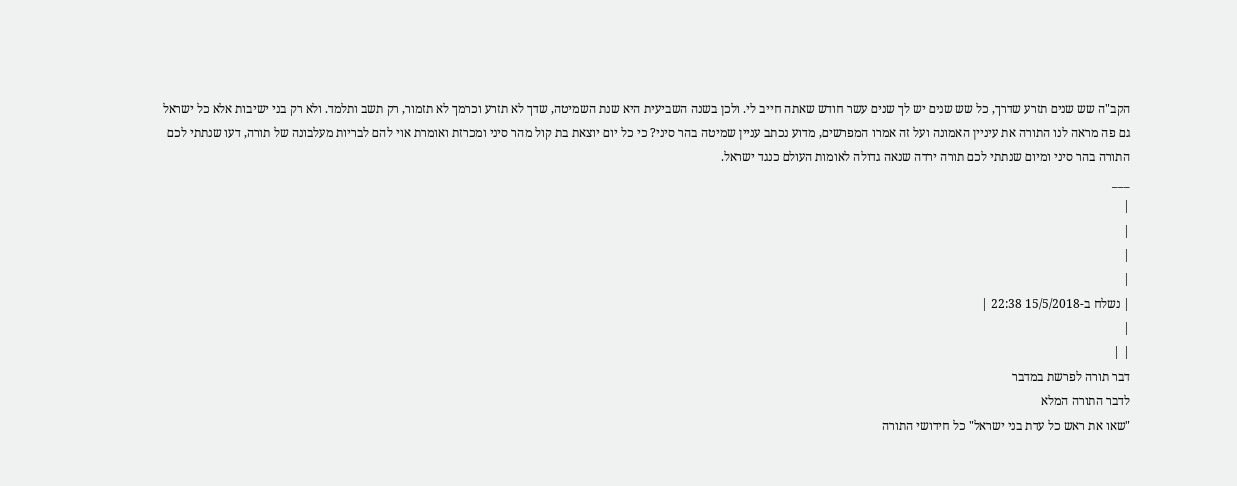הקב"ה שש שנים תזרע שדרך, כל שש שנים יש לך שנים עשר חודש שאתה חייב לי. ולכן בשנה השביעית היא שנת השמיטה, שדך לא תזרע וכרמך לא תזמור, רק תשב ותלמד. ולא רק בני ישיבות אלא כל ישראל גם פה מראה לנו התורה את עיניין האמונה ועל זה אמרו המפרשים, מדוע נכתב עניין שמיטה בהר סיני? כי כל יום יוצאת בת קול מהר סיני ומכרזת ואומרת אוי להם לבריות מעלבונה של תורה, דעו שנתתי לכם התורה בהר סיני ומיום שנתתי לכם תורה ירדה שנאה גדולה לאומות העולם כנגד ישראל.
___
|
|
|
|
| נשלח ב-15/5/2018 22:38 |
|
| |
דבר תורה לפרשת במדבר
לדבר התורה המלא
"שאו את ראש כל עדת בני ישראל" כל חידושי התורה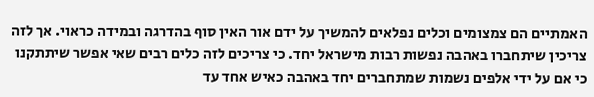האמתיים הם צמצומים וכלים נפלאים להמשיך על ידם אור האין סוף בהדרגה ובמידה כראוי. אך לזה צריכין שיתחברו באהבה נפשות רבות מישראל יחד. כי צריכים לזה כלים רבים שאי אפשר שיתתקנו כי אם על ידי אלפים נשמות שמתחברים יחד באהבה כאיש אחד עד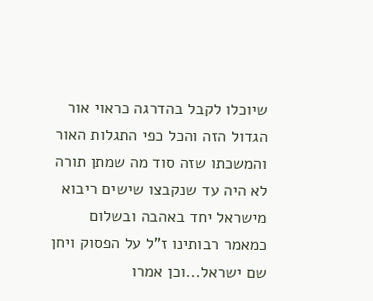שיוכלו לקבל בהדרגה כראוי אור הגדול הזה והכל כפי התגלות האור והמשכתו שזה סוד מה שמתן תורה לא היה עד שנקבצו שישים ריבוא מישראל יחד באהבה ובשלום כמאמר רבותינו ז"ל על הפסוק ויחן שם ישראל...וכן אמרו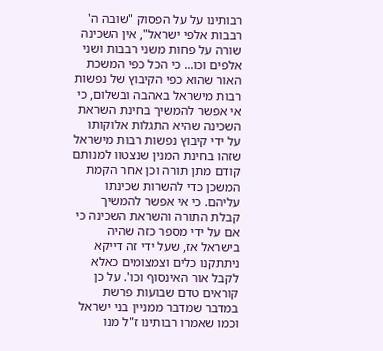רבותינו על על הפסוק "שובה ה' רבבות אלפי ישראל", אין השכינה שורה על פחות משני רבבות ושני אלפים וכו... כי הכל כפי המשכת האור שהוא כפי הקיבוץ של נפשות רבות מישראל באהבה ובשלום, כי אי אפשר להמשיך בחינת השראת השכינה שהיא התגלות אלוקותו על ידי קיבוץ נפשות רבות מישראל שזהו בחינת המנין שנצטוו למנותם קודם מתן תורה וכן אחר הקמת המשכן כדי להשרות שכינתו עליהם. כי אי אפשר להמשיך קבלת התורה והשראת השכינה כי אם על ידי מספר כזה שהיה בישראל אז, שעל ידי זה דייקא ניתתקנו כלים וצמצומים כאלא לקבל אור האינסוף וכו'. על כן קוראים טדם שבועות פרשת במדבר שמדבר ממניין בני ישראל וכמו שאמרו רבותינו ז"ל מנו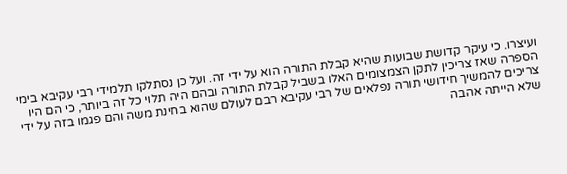ועיצרו. כי עיקר קדושת שבועות שהיא קבלת התורה הוא על ידי זה. ועל כן נסתלקו תלמידי רבי עקיבא בימי הספרה שאז צריכין לתקן הצמצומים האלו בשביל קבלת התורה ובהם היה תלוי כל זה ביותר, כי הם היו צריכים להמשיך חידושי תורה נפלאים של רבי עקיבא רבם לעולם שהוא בחינת משה והם פגמו בזה על ידי שלא הייתה אהבה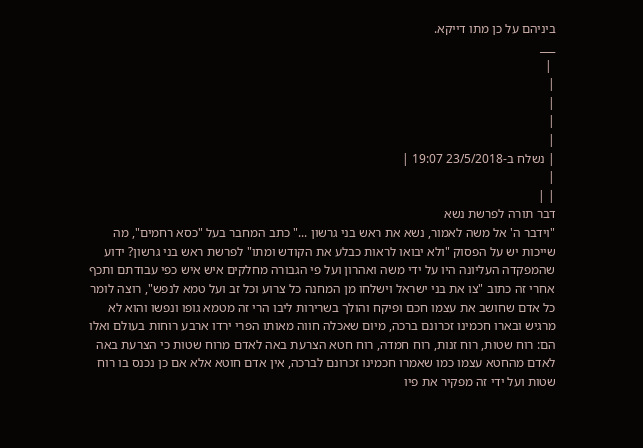ביניהם על כן מתו דייקא.
___
 |
|
|
|
|
| נשלח ב-23/5/2018 19:07 |
|
| |
דבר תורה לפרשת נשא
"וידבר ה' אל משה לאמור, נשא את ראש בני גרשון ..." כתב המחבר בעל "כסא רחמים", מה שייכות יש על הפסוק "ולא יבואו לראות כבלע את הקודש ומתו" לפרשת ראש בני גרשון? ידוע שהמפקדה העליונה היו על ידי משה ואהרון ועל פי הגבורה מחלקים איש איש כפי עבודתם ותכף אחרי זה כתוב "צו את בני ישראל וישלחו מן המחנה כל צרוע וכל זב ועל טמא לנפש", רוצה לומר כל אדם שחושב את עצמו חכם ופיקח והולך בשרירות ליבו הרי זה מטמא גופו ונפשו והוא לא מרגיש ובארו חכמינו זכרונם ברכה, מיום שאכלה חווה מאותו הפרי ירדו ארבע רוחות בעולם ואלו הם: רוח שטות, רוח זנות, רוח חמדה, רוח חטא הצרעת באה לאדם מרוח שטות כי הצרעת באה לאדם מהחטא עצמו כמו שאמרו חכמינו זכרונם לברכה, אין אדם חוטא אלא אם כן נכנס בו רוח שטות ועל ידי זה מפקיר את פיו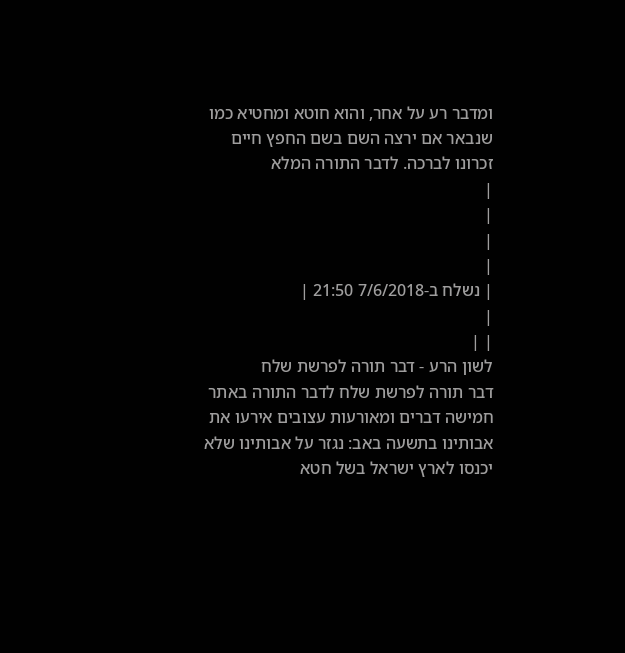ומדבר רע על אחר, והוא חוטא ומחטיא כמו שנבאר אם ירצה השם בשם החפץ חיים זכרונו לברכה. לדבר התורה המלא
|
|
|
|
| נשלח ב-7/6/2018 21:50 |
|
| |
לשון הרע - דבר תורה לפרשת שלח
דבר תורה לפרשת שלח לדבר התורה באתר
חמישה דברים ומאורעות עצובים אירעו את אבותינו בתשעה באב: נגזר על אבותינו שלא יכנסו לארץ ישראל בשל חטא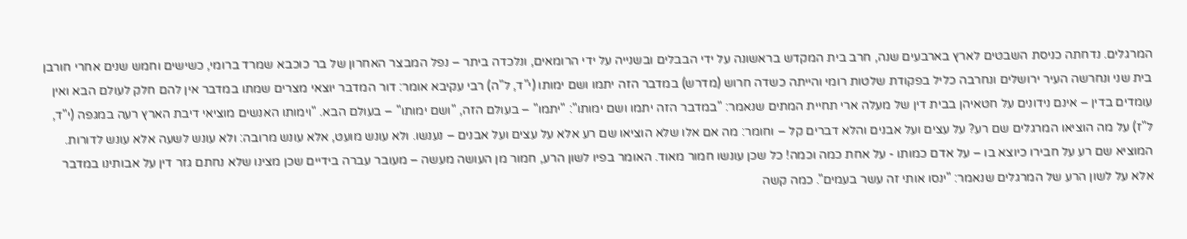המרגלים. נדחתה כניסת השבטים לארץ בארבעים שנה, חרב בית המקדש בראשונה על ידי הבבלים ובשנייה על ידי הרומאים, ונלכדה ביתר – נפל המבצר האחרון של בר כוכבא שמרד ברומי, כשישים וחמש שנים אחרי חורבן בית שני ונחרשה העיר ירושלים ונחרבה כליל בפקודת שלטות רומי והייתה כשדה חרוש (מדרש) במדבר הזה יתמו ושם ימותו (י"ד, ל"ה) רבי עקיבא אומר: דור המדבר יוצאי מצרים שמתו במדבר אין להם חלק לעולם הבא ואין עומדים בדין – אינם נידונים על חטאיהן בבית דין של מעלה ארי תחיית המתים שנאמר: "במדבר הזה יתמו ושם ימותו": "יתמו" – בעולם הזה, "ושם ימותו" – בעולם הבא. "וימותו האנשים מוציאי דיבת הארץ רעה במגפה (י"ד, ל"ז) על מה הוציאו המרגלים שם רע? על עצים ועל אבנים והלא דברים קל – וחומר: מה אם אלו שלא הוציאו שם רע אלא על עצים ועל אבנים – נענשו. ולא עונש מועט, אלא עונש מרובה: ולא עונש לשעה אלא עונש לדורות. המוציא שם רע על חבירו כיוצא בו – על אדם כמותו - על אחת כמה וכמה! כל שכן עונשו חמור מאוד. האומר בפיו לשון הרע, חמור מן העושה מעשה – מעובר עברה בידיים שכן מצינו שלא נחתם גזר דין על אבותינו במדבר אלא על לשון הרע של המרגלים שנאמר: "ינסו אותי זה עשר בעמים". כמה קשה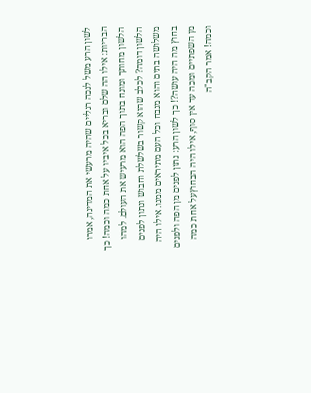לשון הרע משל לנכה רגליים שהיה מרעשי את המדינה, אמרו הבריות: אילו הה שלם ובריא בכל איביו על אחת כמה וכמה! כך הלשון מחותך ומונח בתוך הפה הוא מרעיש את העולם. למהו הלשון דומה? לכלב שהוא קשור בשלשלת וחבוש ונתון לפנים משלושה בתים והוא מנבח וכל העם מתיראים ממנו. אילו היה בחוץ מה היה עושה?! כך לשון הרע: נתון לפנים מן הפה ולפנים מן השפתיים ומכה עד אין סוף, אילו היה הבחוץעל אחת כמה וכמה! אמר הקב"ה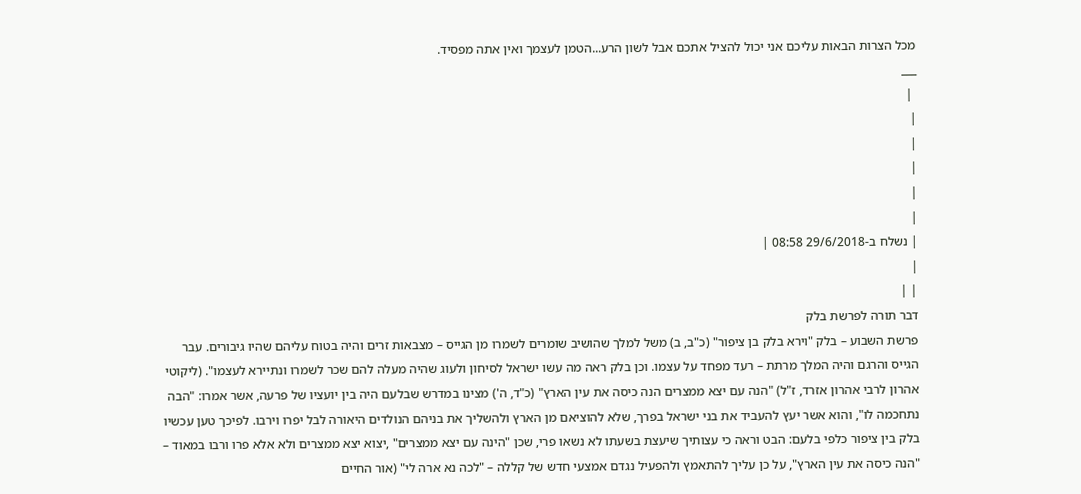מכל הצרות הבאות עליכם אני יכול להציל אתכם אבל לשון הרע...הטמן לעצמך ואין אתה מפסיד.
___
 |
|
|
|
|
|
| נשלח ב-29/6/2018 08:58 |
|
| |
דבר תורה לפרשת בלק
פרשת השבוע – בלק "וירא בלק בן ציפור" (כ"ב, ב) משל למלך שהושיב שומרים לשמרו מן הגייס – מצבאות זרים והיה בטוח עליהם שהיו גיבורים. עבר הגייס והרגם והיה המלך מרתת – רעד מפחד על עצמו. וכן בלק ראה מה עשו ישראל לסיחון ולעוג שהיה מעלה להם שכר לשמרו ונתיירא לעצמו". (ליקוטי אהרון לרבי אהרון אזרד, ז"ל) "הנה עם יצא ממצרים הנה כיסה את עין הארץ" (כ"ד, ה') מצינו במדרש שבלעם היה בין יועציו של פרעה, אשר אמרו: "הבה נתחכמה לו", והוא אשר יעץ להעביד את בני ישראל בפרך, שלא להוציאם מן הארץ ולהשליך את בניהם הנולדים היאורה לבל יפרו וירבו. לפיכך טען עכשיו בלק בין ציפור כלפי בלעם: הבט וראה כי עצותיך שיעצת בשעתו לא נשאו פרי, שכן "הינה עם יצא ממצרים" ,יצוא יצא ממצרים ולא אלא פרו ורבו במאוד – "הנה כיסה את עין הארץ", על כן עליך להתאמץ ולהפעיל נגדם אמצעי חדש של קללה – "לכה נא ארה לי" (אור החיים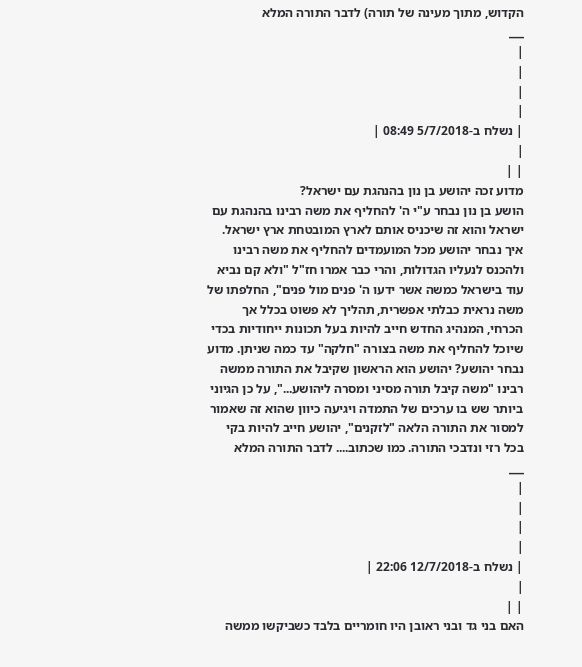הקדוש, מתוך מעינה של תורה) לדבר התורה המלא
___
|
|
|
|
| נשלח ב-5/7/2018 08:49 |
|
| |
מדוע זכה יהושע בן נון בהנהגת עם ישראל?
הושע בן נון נבחר ע"י ה' להחליף את משה רבינו בהנהגת עם ישראל והוא זה שיכניס אותם לארץ המובטחת ארץ ישראל. איך נבחר יהושע מכל המועמדים להחליף את משה רבינו ולהכנס לנעליו הגדולות, והרי כבר אמרו חז"ל "ולא קם נביא עוד בישראל כמשה אשר ידעו ה' פנים מול פנים", החלפתו של משה נראית כבלתי אפשרית, תהליך לא פשוט בכלל אך הכרחי, המנהיג החדש חייב להיות בעל תכונות ייחודיות בכדי שיוכל להחליף את משה בצורה "חלקה" עד כמה שניתן. מדוע נבחר יהושע? יהושע הוא הראשון שקיבל את התורה ממשה רבינו "משה קיבל תורה מסיני ומסרה ליהושע...", על כן הגיוני ביותר שש בו ערכים של התמדה ויגיעה כיוון שהוא זה שאמור למסור את התורה הלאה "לזקנים", יהושע חייב להיות בקי בכל רזי ונדבכי התורה. כמו שכתוב.... לדבר התורה המלא
___
|
|
|
|
| נשלח ב-12/7/2018 22:06 |
|
| |
האם בני גד ובני ראובן היו חומריים בלבד כשביקשו ממשה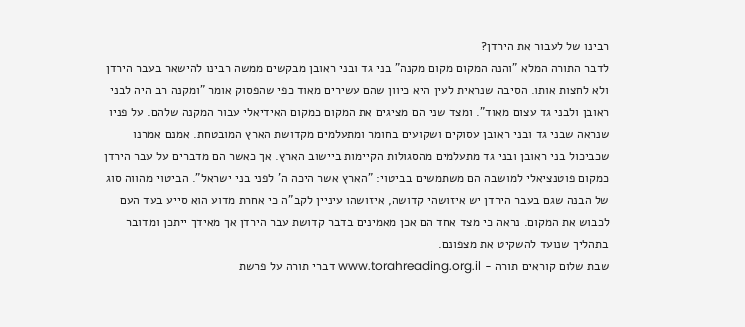רבינו של לעבור את הירדן?
לדבר התורה המלא "והנה המקום מקום מקנה" בני גד ובני ראובן מבקשים ממשה רבינו להישאר בעבר הירדן ולא לחצות אותו. הסיבה שנראית לעין היא כיוון שהם עשירים מאוד כפי שהפסוק אומר "ומקנה רב היה לבני ראובן ולבני גד עצום מאוד". ומצד שני הם מציגים את המקום כמקום האידיאלי עבור המקנה שלהם. על פניו שנראה שבני גד ובני ראובן עסוקים ושקועים בחומר ומתעלמים מקדושת הארץ המובטחת. אמנם אמרנו שכביכול בני ראובן ובני גד מתעלמים מהסגולות הקיימות ביישוב הארץ. אך כאשר הם מדברים על עבר הירדן כמקום פוטנציאלי למושבה הם משתמשים בביטוי: "הארץ אשר היכה ה' לפני בני ישראל". הביטוי מהווה סוג של הבנה שגם בעבר הירדן יש איזושהי קדושה, איזושהו עיניין לקב"ה כי אחרת מדוע הוא סייע בעד העם לכבוש את המקום. נראה כי מצד אחד הם אכן מאמינים בדבר קדושת עבר הירדן אך מאידך ייתכן ומדובר בתהליך שנועד להשקיט את מצפונם.
שבת שלום קוראים תורה - www.torahreading.org.il דברי תורה על פרשת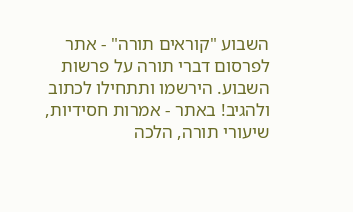השבוע "קוראים תורה" - אתר לפרסום דברי תורה על פרשות השבוע. הירשמו ותתחילו לכתוב ולהגיב! באתר - אמרות חסידיות, שיעורי תורה, הלכה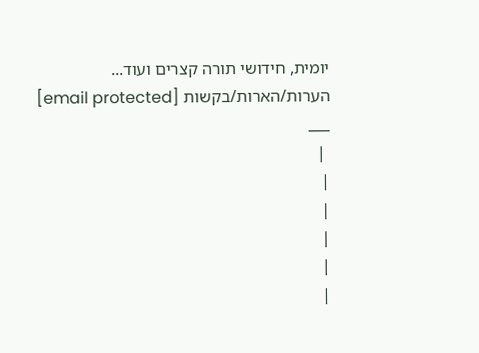יומית, חידושי תורה קצרים ועוד... הערות/הארות/בקשות [email protected]
___
 |
|
|
|
|
|